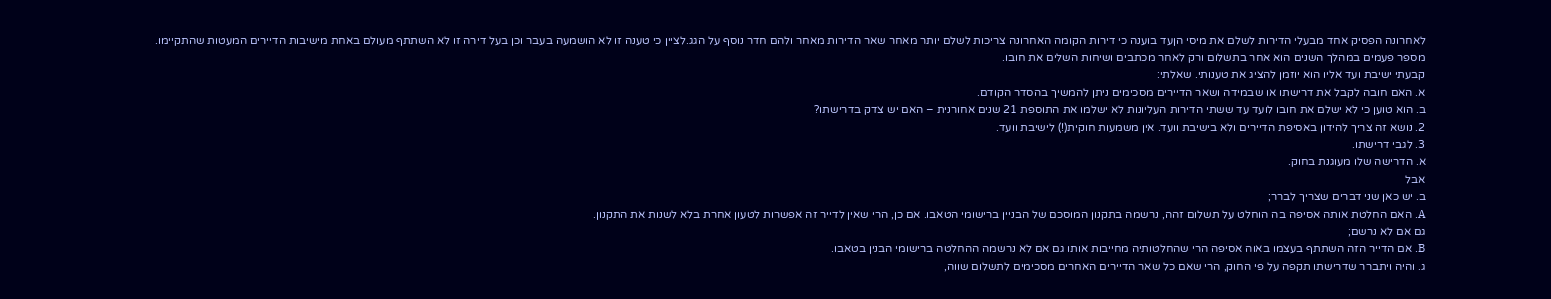לאחרונה הפסיק אחד מבעלי הדירות לשלם את מיסי הןעד בוענה כי דירות הקומה האחרונה צריכות לשלם יותר מאחר שאר הדירות מאחר ולהם חדר נוסף על הגג.לציין כי טענה זו לא הושמעה בעבר וכן בעל דירה זו לא השתתף מעולם באחת מישיבות הדיירים המעטות שהתקיימו. מספר פעמים במהלך השנים הוא אחר בתשלום ורק לאחר מכתבים ושיחות השלים את חובו.
קבעתי ישיבת ועד אליו הוא יוזמן להציג את טענותי. שאלתי:
א. האם חובה לקבל את דרישתו או שבמידה ושאר הדיירים מסכימים ניתן להמשיך בהסדר הקודם.
ב. הוא טוען כי לא ישלם את חובו לועד עד ששתי הדירות העליונות לא ישלמו את התוספת 21 שנים אחורנית – האם יש צדק בדרישתו?
2. נושא זה צריך להידון באסיפת הדיירים ולא בישיבת וועד. אין משמעות חוקית(!) לישיבת וועד.
3. לגבי דרישתו.
א. הדרישה שלו מעוגנת בחוק.
אבל
ב. יש כאן שני דברים שצריך לברר;
A. האם החלטת אותה אסיפה בה הוחלט על תשלום זהה, נרשמה בתקנון המוסכם של הבניין ברישומי הטאבו. אם כן, הרי שאין לדייר זה אפשרות לטעון אחרת בלא לשנות את התקנון.
גם אם לא נרשם;
B. אם הדייר הזה השתתף בעצמו באוה אסיפה הרי שהחלטותיה מחייבות אותו גם אם לא נרשמה ההחלטה ברישומי הבנין בטאבו.
ג. והיה ויתברר שדרישתו תקפה על פי החוק, הרי שאם כל שאר הדיירים האחרים מסכימים לתשלום שווה,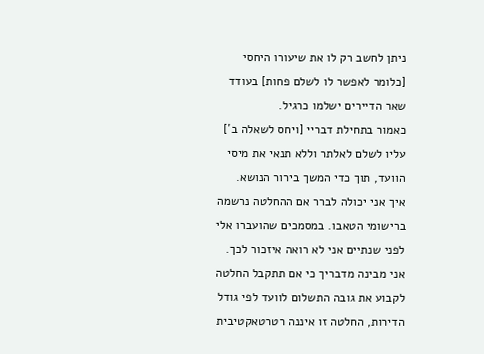ניתן לחשב רק לו את שיעורו היחסי [כלומר לאפשר לו לשלם פחות] בעודד שאר הדיירים ישלמו כרגיל.
כאמור בתחילת דבריי [ויחס לשאלה ב´] עליו לשלם לאלתר וללא תנאי את מיסי הוועד, תוך כדי המשך בירור הנושא.
איך אני יכולה לברר אם ההחלטה נרשמה ברישומי הטאבו. במסמכים שהועברו אלי לפני שנתיים אני לא רואה איזכור לכך.
אני מבינה מדבריך כי אם תתקבל החלטה לקבוע את גובה התשלום לוועד לפי גודל הדירות, החלטה זו איננה רטרטאקטיבית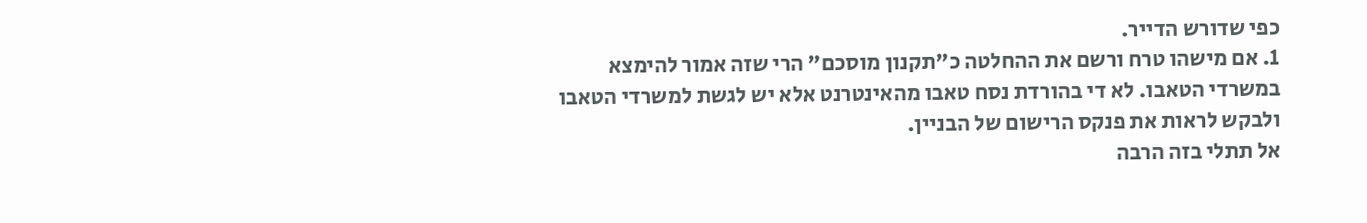כפי שדורש הדייר.
1. אם מישהו טרח ורשם את ההחלטה כ"תקנון מוסכם" הרי שזה אמור להימצא במשרדי הטאבו. לא די בהורדת נסח טאבו מהאינטרנט אלא יש לגשת למשרדי הטאבו ולבקש לראות את פנקס הרישום של הבניין.
אל תתלי בזה הרבה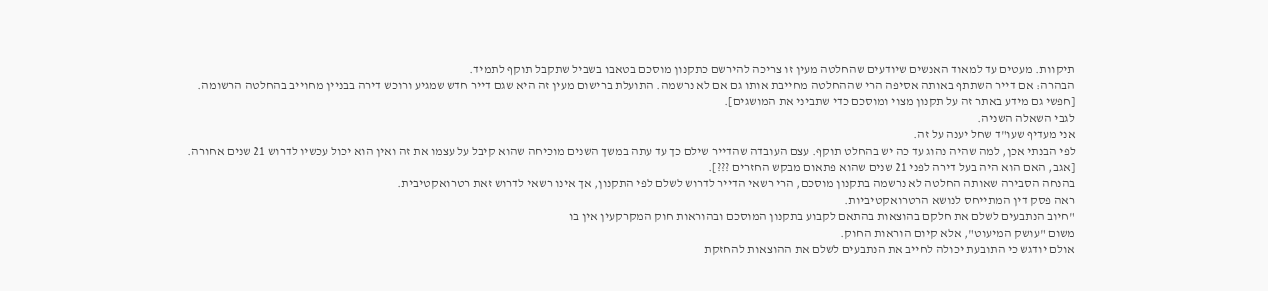תיקוות. מעטים עד למאוד האנשים שיודעים שהחלטה מעין זו צריכה להירשם כתקנון מוסכם בטאבו בשביל שתקבל תוקף לתמיד.
הבהרה: אם דייר השתתף באותה אסיפה הרי שההחלטה מחייבת אותו גם אם לא נרשמה. התועלת ברישום מעין זה היא שגם דייר חדש שמגיע ורוכש דירה בבניין מחוייב בהחלטה הרשומה.
[חפשי גם מידע באתר זה על תקנון מצוי ומוסכם כדי שתביני את המושגים].
לגבי השאלה השניה.
אני מעדיף שעו"ד שחל יענה על זה.
לפי הבנתי אכן, למה שהיה נהוג עד כה יש בהחלט תוקף. עצם העובדה שהדייר שילם כך עד עתה במשך השנים מוכיחה שהוא קיבל על עצמו את זה ואין הוא יכול עכשיו לדרוש 21 שנים אחורה.
[אגב, האם הוא היה בעל דירה לפני 21 שנים שהוא פתאום מבקש החזרים ???].
בהנחה הסבירה שאותה החלטה לא נרשמה בתקנון מוסכם, הרי רשאי הדייר לדרוש לשלם לפי התקנון, אך אינו רשאי לדרוש זאת רטרואקטיבית.
ראה פסק דין המתייחס לנושא הרטרואקטיביות.
"חיוב הנתבעים לשלם את חלקם בהוצאות בהתאם לקבוע בתקנון המוסכם ובהוראות חוק המקרקעין אין בו
משום "עושק המיעוט", אלא קיום הוראות החוק.
אולם יודגש כי התובעת יכולה לחייב את הנתבעים לשלם את ההוצאות להחזקת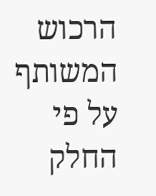הרכוש המשותף על פי
החלק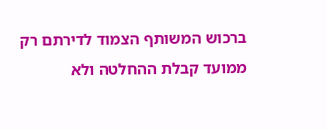ברכוש המשותף הצמוד לדירתם רק ממועד קבלת ההחלטה ולא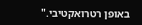באופן רטרואקטיבי."